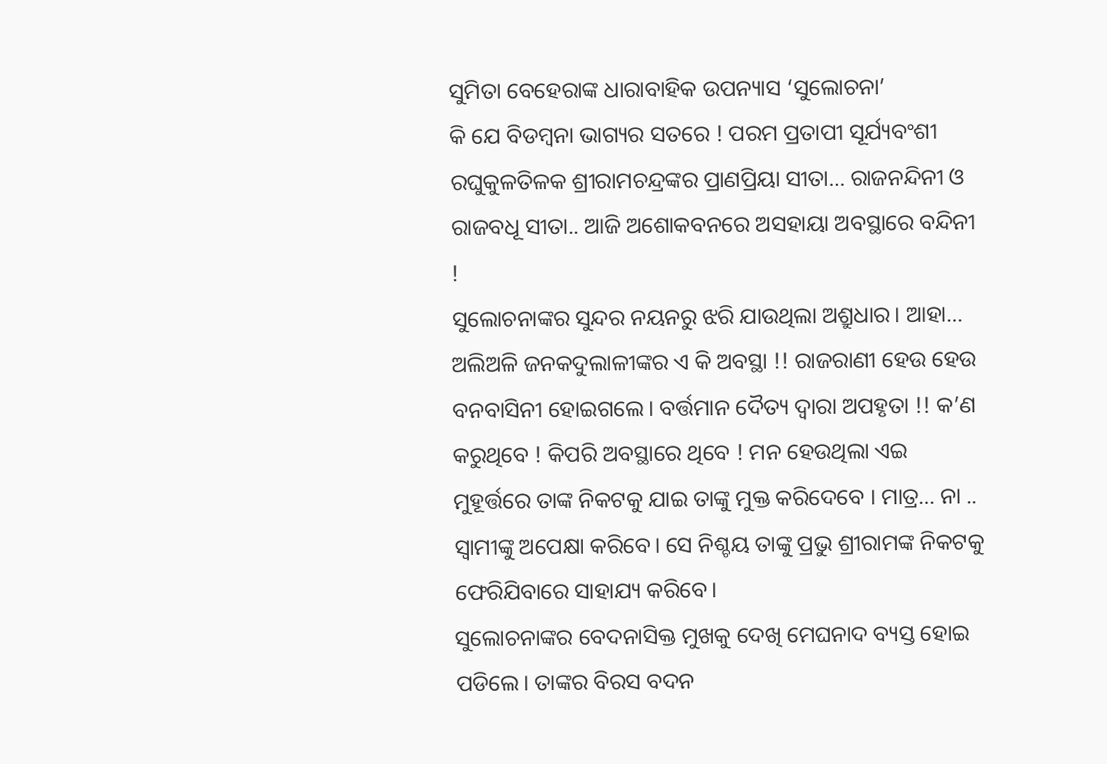ସୁମିତା ବେହେରାଙ୍କ ଧାରାବାହିକ ଉପନ୍ୟାସ ‘ସୁଲୋଚନା’
କି ଯେ ବିଡମ୍ବନା ଭାଗ୍ୟର ସତରେ ! ପରମ ପ୍ରତାପୀ ସୂର୍ଯ୍ୟବଂଶୀ ରଘୁକୁଳତିଳକ ଶ୍ରୀରାମଚନ୍ଦ୍ରଙ୍କର ପ୍ରାଣପ୍ରିୟା ସୀତା… ରାଜନନ୍ଦିନୀ ଓ ରାଜବଧୂ ସୀତା.. ଆଜି ଅଶୋକବନରେ ଅସହାୟା ଅବସ୍ଥାରେ ବନ୍ଦିନୀ !
ସୁଲୋଚନାଙ୍କର ସୁନ୍ଦର ନୟନରୁ ଝରି ଯାଉଥିଲା ଅଶ୍ରୁଧାର। ଆହା… ଅଲିଅଳି ଜନକଦୁଲାଳୀଙ୍କର ଏ କି ଅବସ୍ଥା !! ରାଜରାଣୀ ହେଉ ହେଉ ବନବାସିନୀ ହୋଇଗଲେ। ବର୍ତ୍ତମାନ ଦୈତ୍ୟ ଦ୍ୱାରା ଅପହୃତା !! କ’ଣ କରୁଥିବେ ! କିପରି ଅବସ୍ଥାରେ ଥିବେ ! ମନ ହେଉଥିଲା ଏଇ ମୁହୂର୍ତ୍ତରେ ତାଙ୍କ ନିକଟକୁ ଯାଇ ତାଙ୍କୁ ମୁକ୍ତ କରିଦେବେ । ମାତ୍ର… ନା .. ସ୍ୱାମୀଙ୍କୁ ଅପେକ୍ଷା କରିବେ। ସେ ନିଶ୍ଚୟ ତାଙ୍କୁ ପ୍ରଭୁ ଶ୍ରୀରାମଙ୍କ ନିକଟକୁ ଫେରିଯିବାରେ ସାହାଯ୍ୟ କରିବେ।
ସୁଲୋଚନାଙ୍କର ବେଦନାସିକ୍ତ ମୁଖକୁ ଦେଖି ମେଘନାଦ ବ୍ୟସ୍ତ ହୋଇ ପଡିଲେ। ତାଙ୍କର ବିରସ ବଦନ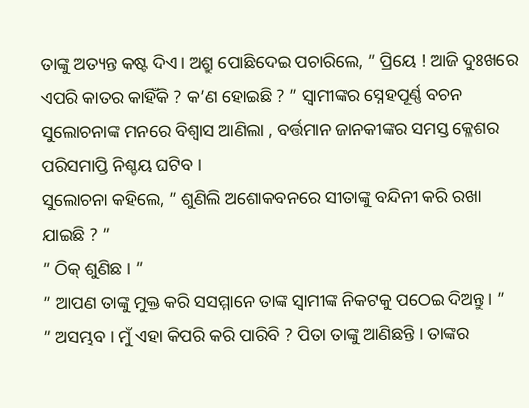ତାଙ୍କୁ ଅତ୍ୟନ୍ତ କଷ୍ଟ ଦିଏ। ଅଶ୍ରୁ ପୋଛିଦେଇ ପଚାରିଲେ, ” ପ୍ରିୟେ ! ଆଜି ଦୁଃଖରେ ଏପରି କାତର କାହିଁକି ? କ’ଣ ହୋଇଛି ? ” ସ୍ୱାମୀଙ୍କର ସ୍ନେହପୂର୍ଣ୍ଣ ବଚନ ସୁଲୋଚନାଙ୍କ ମନରେ ବିଶ୍ୱାସ ଆଣିଲା , ବର୍ତ୍ତମାନ ଜାନକୀଙ୍କର ସମସ୍ତ କ୍ଳେଶର ପରିସମାପ୍ତି ନିଶ୍ଚୟ ଘଟିବ ।
ସୁଲୋଚନା କହିଲେ, ” ଶୁଣିଲି ଅଶୋକବନରେ ସୀତାଙ୍କୁ ବନ୍ଦିନୀ କରି ରଖା ଯାଇଛି ? ”
” ଠିକ୍ ଶୁଣିଛ । ”
” ଆପଣ ତାଙ୍କୁ ମୁକ୍ତ କରି ସସମ୍ମାନେ ତାଙ୍କ ସ୍ୱାମୀଙ୍କ ନିକଟକୁ ପଠେଇ ଦିଅନ୍ତୁ। ”
” ଅସମ୍ଭବ । ମୁଁ ଏହା କିପରି କରି ପାରିବି ? ପିତା ତାଙ୍କୁ ଆଣିଛନ୍ତି । ତାଙ୍କର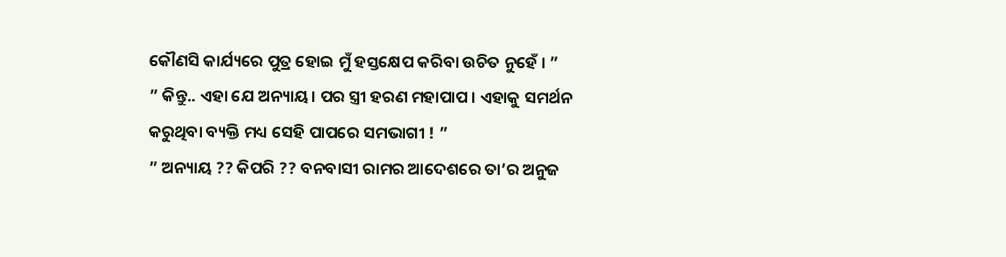କୌଣସି କାର୍ଯ୍ୟରେ ପୁତ୍ର ହୋଇ ମୁଁ ହସ୍ତକ୍ଷେପ କରିବା ଉଚିତ ନୁହେଁ । ”
” କିନ୍ତୁ.. ଏହା ଯେ ଅନ୍ୟାୟ। ପର ସ୍ତ୍ରୀ ହରଣ ମହାପାପ । ଏହାକୁ ସମର୍ଥନ କରୁଥିବା ବ୍ୟକ୍ତି ମଧ୍ୟ ସେହି ପାପରେ ସମଭାଗୀ ! ”
” ଅନ୍ୟାୟ ?? କିପରି ?? ବନବାସୀ ରାମର ଆଦେଶରେ ତା’ର ଅନୁଜ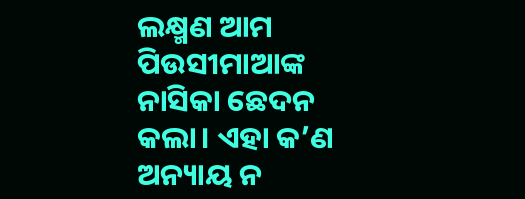ଲକ୍ଷ୍ମଣ ଆମ ପିଉସୀମାଆଙ୍କ ନାସିକା ଛେଦନ କଲା। ଏହା କ’ଣ ଅନ୍ୟାୟ ନ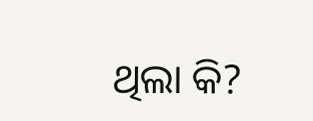ଥିଲା କି?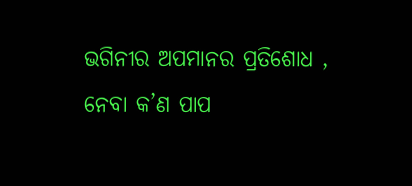ଭଗିନୀର ଅପମାନର ପ୍ରତିଶୋଧ , ନେବା କ’ଣ ପାପ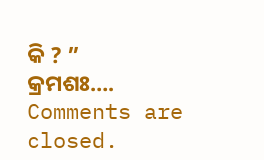କି ? ”
କ୍ରମଶଃ….
Comments are closed.